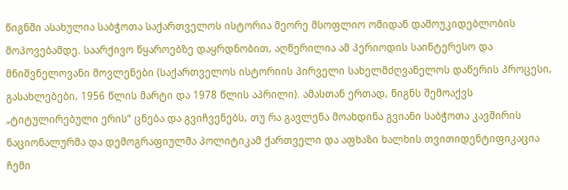წიგნში ასახულია საბჭოთა საქართველოს ისტორია მეორე მსოფლიო ომიდან დამოუკიდებლობის მოპოვებამდე. საარქივო წყაროებზე დაყრდნობით, აღწერილია ამ პერიოდის საინტერესო და მნიშვნელოვანი მოვლენები (საქართველოს ისტორიის პირველი სახელმძღვანელოს დაწერის პროცესი, გასახლებები, 1956 წლის მარტი და 1978 წლის აპრილი). ამასთან ერთად, წიგნს შემოაქვს „ტიტულირებული ერის“ ცნება და გვიჩვენებს, თუ რა გავლენა მოახდინა გვიანი საბჭოთა კავშირის ნაციონალურმა და დემოგრაფიულმა პოლიტიკამ ქართველი და აფხაზი ხალხის თვითიდენტიფიკაცია
ჩემი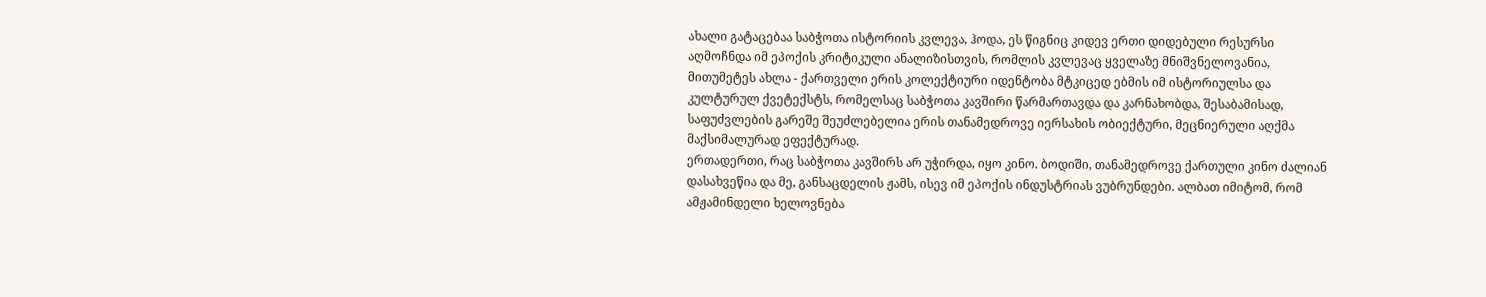ახალი გატაცებაა საბჭოთა ისტორიის კვლევა, ჰოდა, ეს წიგნიც კიდევ ერთი დიდებული რესურსი აღმოჩნდა იმ ეპოქის კრიტიკული ანალიზისთვის, რომლის კვლევაც ყველაზე მნიშვნელოვანია, მითუმეტეს ახლა - ქართველი ერის კოლექტიური იდენტობა მტკიცედ ებმის იმ ისტორიულსა და კულტურულ ქვეტექსტს, რომელსაც საბჭოთა კავშირი წარმართავდა და კარნახობდა, შესაბამისად, საფუძვლების გარეშე შეუძლებელია ერის თანამედროვე იერსახის ობიექტური, მეცნიერული აღქმა მაქსიმალურად ეფექტურად.
ერთადერთი, რაც საბჭოთა კავშირს არ უჭირდა, იყო კინო. ბოდიში, თანამედროვე ქართული კინო ძალიან დასახვეწია და მე, განსაცდელის ჟამს, ისევ იმ ეპოქის ინდუსტრიას ვუბრუნდები. ალბათ იმიტომ, რომ ამჟამინდელი ხელოვნება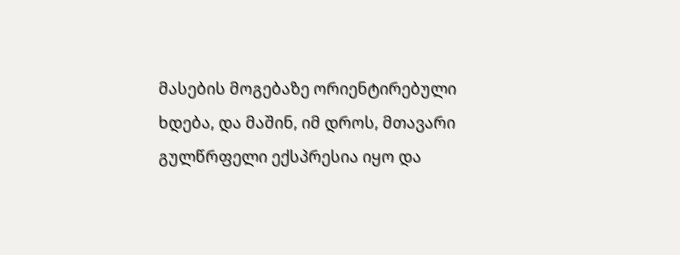მასების მოგებაზე ორიენტირებული ხდება, და მაშინ, იმ დროს, მთავარი გულწრფელი ექსპრესია იყო და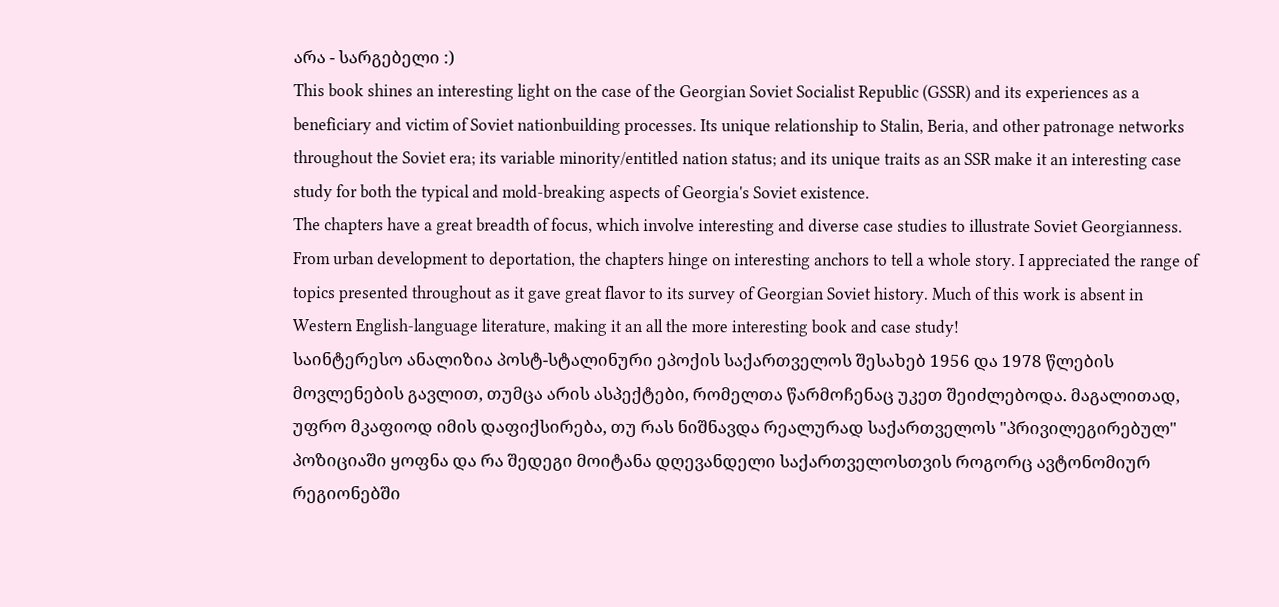არა - სარგებელი :)
This book shines an interesting light on the case of the Georgian Soviet Socialist Republic (GSSR) and its experiences as a beneficiary and victim of Soviet nationbuilding processes. Its unique relationship to Stalin, Beria, and other patronage networks throughout the Soviet era; its variable minority/entitled nation status; and its unique traits as an SSR make it an interesting case study for both the typical and mold-breaking aspects of Georgia's Soviet existence.
The chapters have a great breadth of focus, which involve interesting and diverse case studies to illustrate Soviet Georgianness. From urban development to deportation, the chapters hinge on interesting anchors to tell a whole story. I appreciated the range of topics presented throughout as it gave great flavor to its survey of Georgian Soviet history. Much of this work is absent in Western English-language literature, making it an all the more interesting book and case study!
საინტერესო ანალიზია პოსტ-სტალინური ეპოქის საქართველოს შესახებ 1956 და 1978 წლების მოვლენების გავლით, თუმცა არის ასპექტები, რომელთა წარმოჩენაც უკეთ შეიძლებოდა. მაგალითად, უფრო მკაფიოდ იმის დაფიქსირება, თუ რას ნიშნავდა რეალურად საქართველოს "პრივილეგირებულ" პოზიციაში ყოფნა და რა შედეგი მოიტანა დღევანდელი საქართველოსთვის როგორც ავტონომიურ რეგიონებში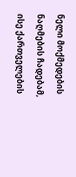ნელი მოქმედების ნაღმების ჩადებამ, ისე ქართველების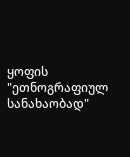ყოფის "ეთნოგრაფიულ სანახაობად"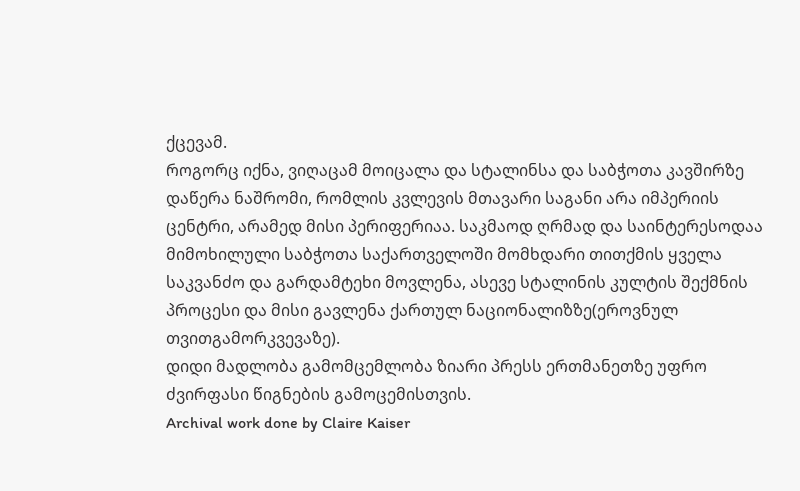ქცევამ.
როგორც იქნა, ვიღაცამ მოიცალა და სტალინსა და საბჭოთა კავშირზე დაწერა ნაშრომი, რომლის კვლევის მთავარი საგანი არა იმპერიის ცენტრი, არამედ მისი პერიფერიაა. საკმაოდ ღრმად და საინტერესოდაა მიმოხილული საბჭოთა საქართველოში მომხდარი თითქმის ყველა საკვანძო და გარდამტეხი მოვლენა, ასევე სტალინის კულტის შექმნის პროცესი და მისი გავლენა ქართულ ნაციონალიზზე(ეროვნულ თვითგამორკვევაზე).
დიდი მადლობა გამომცემლობა ზიარი პრესს ერთმანეთზე უფრო ძვირფასი წიგნების გამოცემისთვის.
Archival work done by Claire Kaiser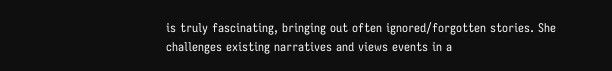is truly fascinating, bringing out often ignored/forgotten stories. She challenges existing narratives and views events in a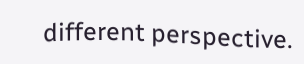different perspective.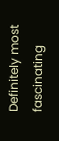Definitely most fascinating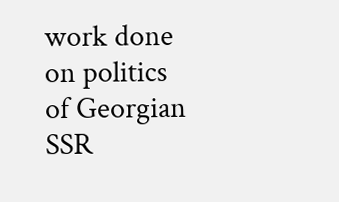work done on politics of Georgian SSR